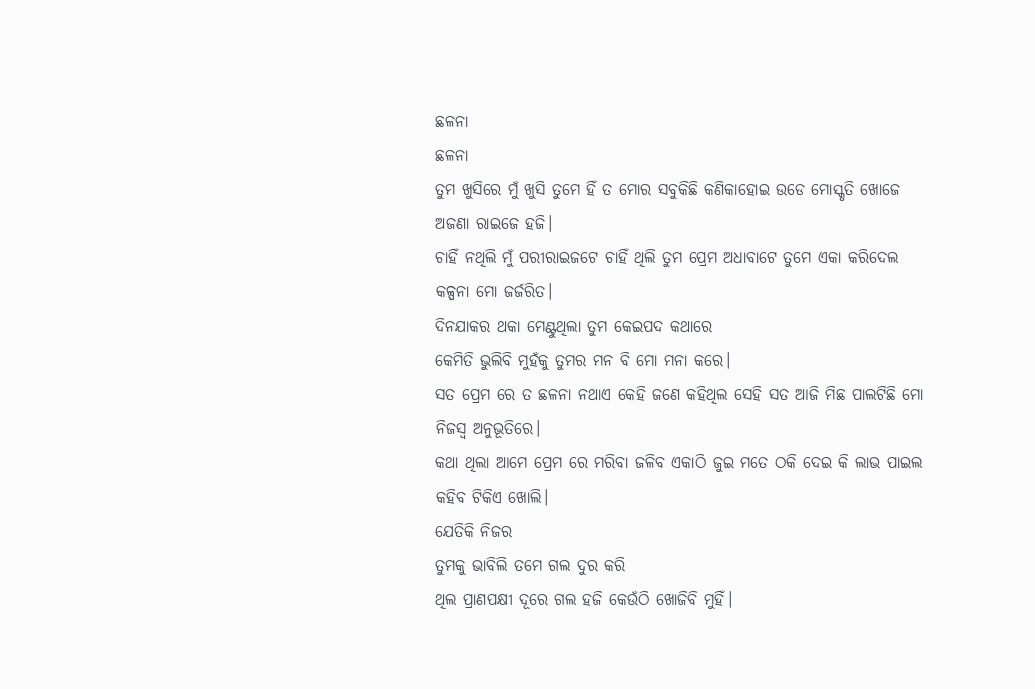ଛଳନା
ଛଳନା
ତୁମ ଖୁସିରେ ମୁଁ ଖୁସି ତୁମେ ହିଁ ତ ମୋର ସବୁକିଛି କଣିକାହୋଇ ଉଡେ ମୋସ୍କୃତି ଖୋଜେ ଅଜଣା ରାଇଜେ ହଜି।
ଚାହିଁ ନଥିଲି ମୁଁ ପରୀରାଇଜଟେ ଚାହିଁ ଥିଲି ତୁମ ପ୍ରେମ ଅଧାବାଟେ ତୁମେ ଏକା କରିଦେଲ କଳ୍ପନା ମୋ ଜର୍ଜରିତ।
ଦିନଯାକର ଥକା ମେଣ୍ଟୁଥିଲା ତୁମ କେଇପଦ କଥାରେ
କେମିତି ଭୁଲିବି ମୁହଁକୁ ତୁମର ମନ ବି ମୋ ମନା କରେ।
ସତ ପ୍ରେମ ରେ ତ ଛଳନା ନଥାଏ କେହି ଜଣେ କହିଥିଲ ସେହି ସତ ଆଜି ମିଛ ପାଲଟିଛି ମୋ ନିଜସ୍ଵ ଅନୁଭୂତିରେ।
କଥା ଥିଲା ଆମେ ପ୍ରେମ ରେ ମରିବା ଜଳିବ ଏକାଠି ଜୁଇ ମତେ ଠକି ଦେଇ କି ଲାଭ ପାଇଲ କହିବ ଟିକିଏ ଖୋଲି।
ଯେତିକି ନିଜର
ତୁମକୁ ଭାବିଲି ତମେ ଗଲ ଦୁର କରି
ଥିଲ ପ୍ରାଣପକ୍ଷୀ ଦୂରେ ଗଲ ହଜି କେଉଁଠି ଖୋଜିବି ମୁହିଁ।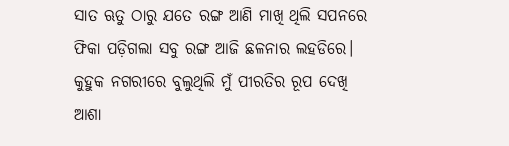ସାତ ଋତୁ ଠାରୁ ଯତେ ରଙ୍ଗ ଆଣି ମାଖି ଥିଲି ସପନରେ
ଫିକା ପଡ଼ିଗଲା ସବୁ ରଙ୍ଗ ଆଜି ଛଳନାର ଲହଡିରେ।
କୁହୁକ ନଗରୀରେ ବୁଲୁଥିଲି ମୁଁ ପୀରତିର ରୂପ ଦେଖି
ଆଶା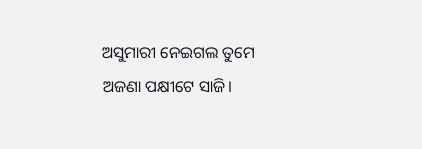ଅସୁମାରୀ ନେଇଗଲ ତୁମେ ଅଜଣା ପକ୍ଷୀଟେ ସାଜି।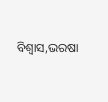ବିଶ୍ବାସ,ଭରଷା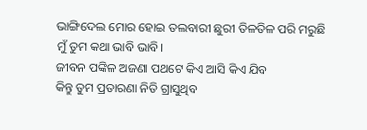ଭାଙ୍ଗିଦେଲ ମୋର ହୋଇ ତଲବାରୀ ଛୁରୀ ତିଳତିଳ ପରି ମରୁଛି ମୁଁ ତୁମ କଥା ଭାବି ଭାବି।
ଜୀବନ ପଙ୍କିଳ ଅଜଣା ପଥଟେ କିଏ ଆସି କିଏ ଯିବ
କିନ୍ତୁ ତୁମ ପ୍ରତାରଣା ନିତି ଗ୍ରାସୁଥିବ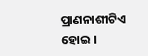ପ୍ରାଣନାଶୀଟିଏ ହୋଇ ।